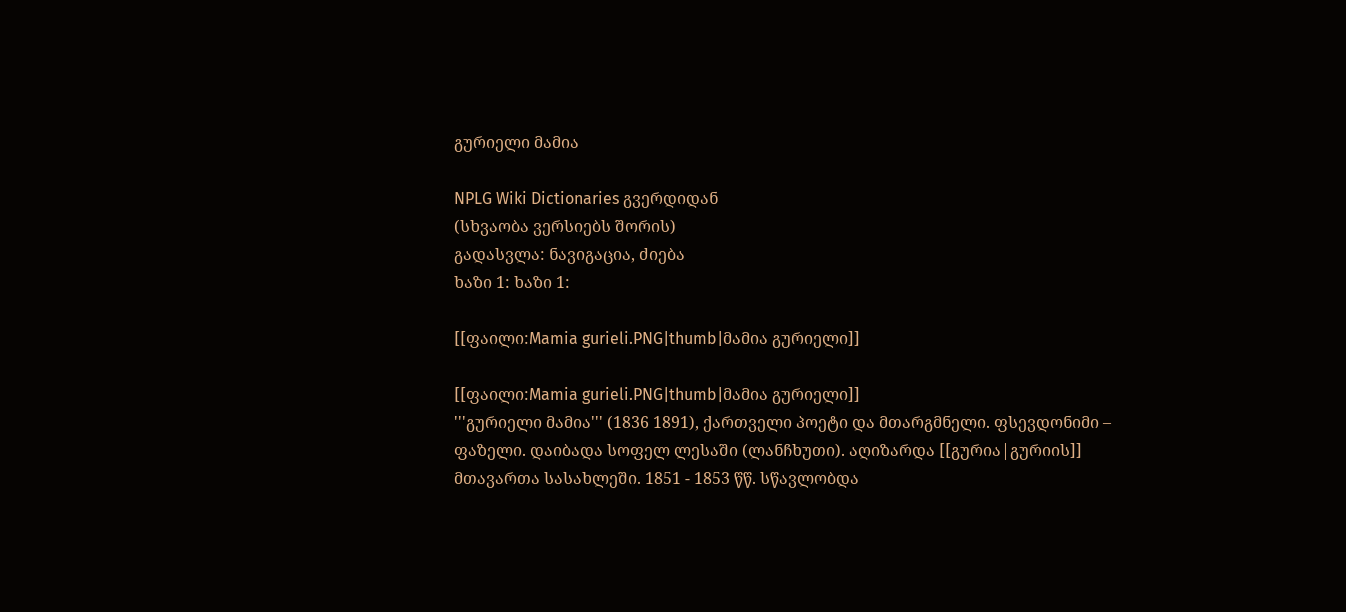გურიელი მამია

NPLG Wiki Dictionaries გვერდიდან
(სხვაობა ვერსიებს შორის)
გადასვლა: ნავიგაცია, ძიება
ხაზი 1: ხაზი 1:

[[ფაილი:Mamia gurieli.PNG|thumb|მამია გურიელი]]

[[ფაილი:Mamia gurieli.PNG|thumb|მამია გურიელი]]
'''გურიელი მამია''' (1836 1891), ქართველი პოეტი და მთარგმნელი. ფსევდონიმი – ფაზელი. დაიბადა სოფელ ლესაში (ლანჩხუთი). აღიზარდა [[გურია|გურიის]] მთავართა სასახლეში. 1851 - 1853 წწ. სწავლობდა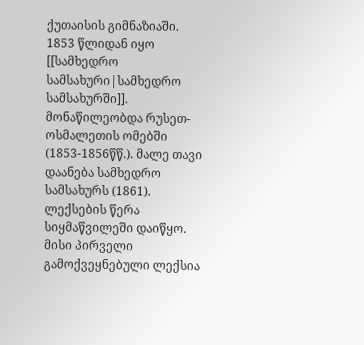ქუთაისის გიმნაზიაში. 1853 წლიდან იყო [[სამხედრო სამსახური|სამხედრო სამსახურში]]. მონაწილეობდა რუსეთ-ოსმალეთის ომებში (1853-1856წწ.). მალე თავი დაანება სამხედრო სამსახურს (1861). ლექსების წერა სიყმაწვილეში დაიწყო. მისი პირველი გამოქვეყნებული ლექსია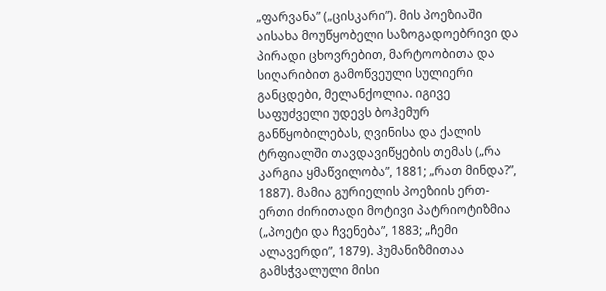„ფარვანა” („ცისკარი”). მის პოეზიაში აისახა მოუწყობელი საზოგადოებრივი და პირადი ცხოვრებით, მარტოობითა და სიღარიბით გამოწვეული სულიერი განცდები, მელანქოლია. იგივე საფუძველი უდევს ბოჰემურ განწყობილებას, ღვინისა და ქალის ტრფიალში თავდავიწყების თემას („რა კარგია ყმაწვილობა”, 1881; „რათ მინდა?”, 1887). მამია გურიელის პოეზიის ერთ-ერთი ძირითადი მოტივი პატრიოტიზმია („პოეტი და ჩვენება”, 1883; „ჩემი ალავერდი”, 1879). ჰუმანიზმითაა გამსჭვალული მისი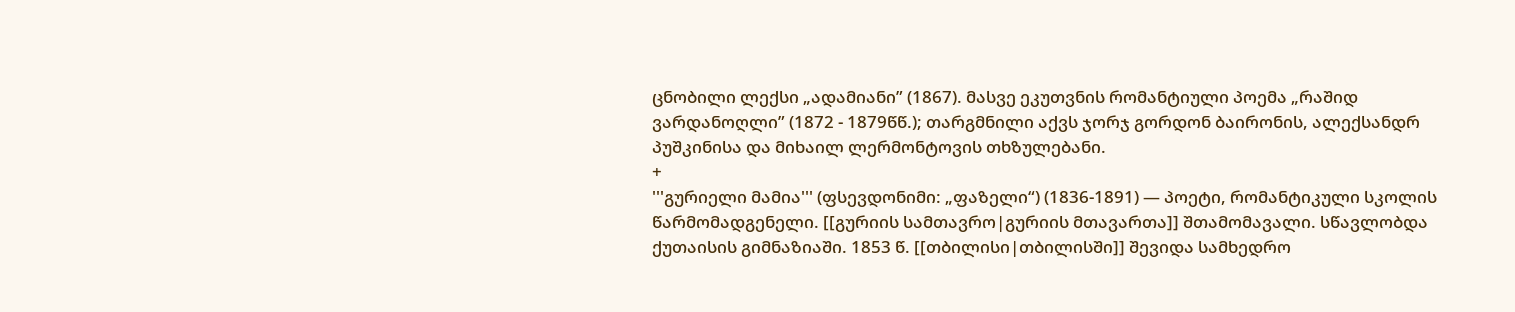ცნობილი ლექსი „ადამიანი” (1867). მასვე ეკუთვნის რომანტიული პოემა „რაშიდ ვარდანოღლი” (1872 - 1879წწ.); თარგმნილი აქვს ჯორჯ გორდონ ბაირონის, ალექსანდრ პუშკინისა და მიხაილ ლერმონტოვის თხზულებანი.
+
'''გურიელი მამია''' (ფსევდონიმი: „ფაზელი“) (1836-1891) — პოეტი, რომანტიკული სკოლის წარმომადგენელი. [[გურიის სამთავრო|გურიის მთავართა]] შთამომავალი. სწავლობდა ქუთაისის გიმნაზიაში. 1853 წ. [[თბილისი|თბილისში]] შევიდა სამხედრო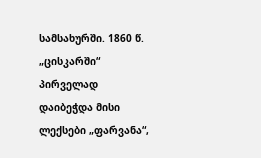სამსახურში. 1860 წ. „ცისკარში“ პირველად დაიბეჭდა მისი ლექსები „ფარვანა“,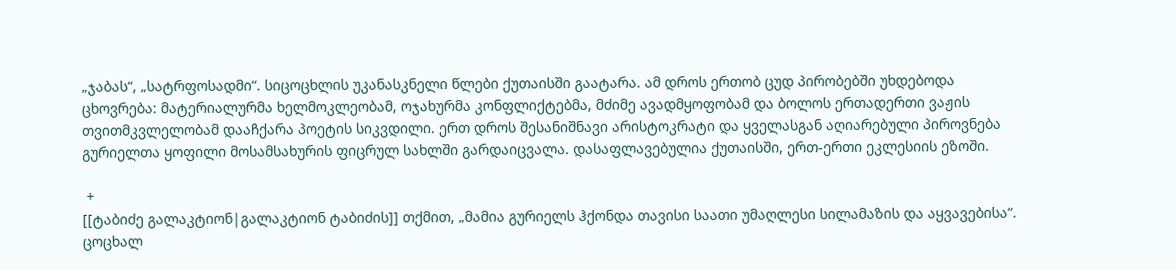„ჯაბას“, „სატრფოსადმი“. სიცოცხლის უკანასკნელი წლები ქუთაისში გაატარა. ამ დროს ერთობ ცუდ პირობებში უხდებოდა ცხოვრება: მატერიალურმა ხელმოკლეობამ, ოჯახურმა კონფლიქტებმა, მძიმე ავადმყოფობამ და ბოლოს ერთადერთი ვაჟის თვითმკვლელობამ დააჩქარა პოეტის სიკვდილი. ერთ დროს შესანიშნავი არისტოკრატი და ყველასგან აღიარებული პიროვნება გურიელთა ყოფილი მოსამსახურის ფიცრულ სახლში გარდაიცვალა. დასაფლავებულია ქუთაისში, ერთ-ერთი ეკლესიის ეზოში.

 +
[[ტაბიძე გალაკტიონ|გალაკტიონ ტაბიძის]] თქმით, „მამია გურიელს ჰქონდა თავისი საათი უმაღლესი სილამაზის და აყვავებისა“. ცოცხალ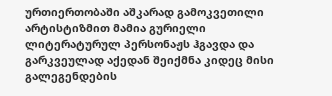ურთიერთობაში აშკარად გამოკვეთილი არტისტიზმით მამია გურიელი ლიტერატურულ პერსონაჟს ჰგავდა და გარკვეულად აქედან შეიქმნა კიდეც მისი გალეგენდების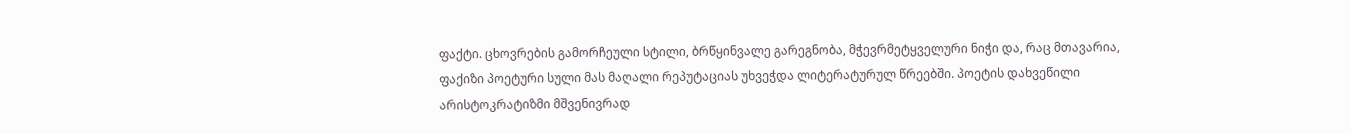ფაქტი. ცხოვრების გამორჩეული სტილი, ბრწყინვალე გარეგნობა, მჭევრმეტყველური ნიჭი და, რაც მთავარია, ფაქიზი პოეტური სული მას მაღალი რეპუტაციას უხვეჭდა ლიტერატურულ წრეებში. პოეტის დახვეწილი არისტოკრატიზმი მშვენივრად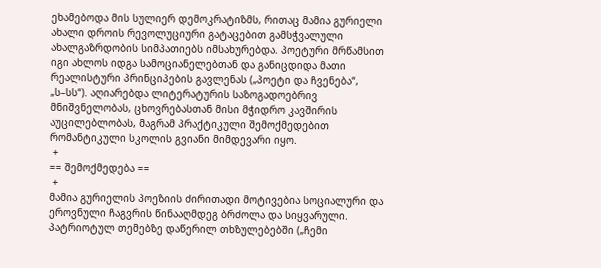ეხამებოდა მის სულიერ დემოკრატიზმს, რითაც მამია გურიელი ახალი დროის რევოლუციური გატაცებით გამსჭვალული ახალგაზრდობის სიმპათიებს იმსახურებდა. პოეტური მრწამსით იგი ახლოს იდგა სამოციანელებთან და განიცდიდა მათი რეალისტური პრინციპების გავლენას („პოეტი და ჩვენება“, „ს–სს“). აღიარებდა ლიტერატურის საზოგადოებრივ მნიშვნელობას, ცხოვრებასთან მისი მჭიდრო კავშირის აუცილებლობას, მაგრამ პრაქტიკული შემოქმედებით რომანტიკული სკოლის გვიანი მიმდევარი იყო.
 +
== შემოქმედება ==
 +
მამია გურიელის პოეზიის ძირითადი მოტივებია სოციალური და ეროვნული ჩაგვრის წინააღმდეგ ბრძოლა და სიყვარული. პატრიოტულ თემებზე დაწერილ თხზულებებში („ჩემი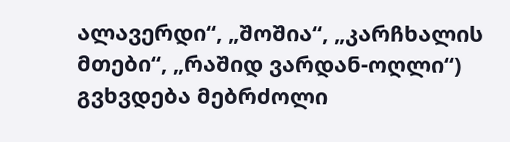ალავერდი“, „შოშია“, „კარჩხალის მთები“, „რაშიდ ვარდან-ოღლი“) გვხვდება მებრძოლი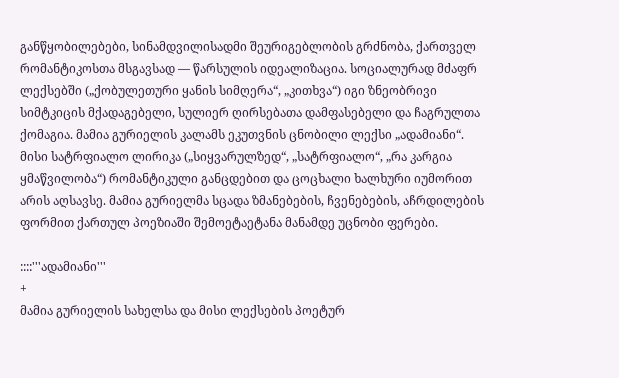განწყობილებები, სინამდვილისადმი შეურიგებლობის გრძნობა, ქართველ რომანტიკოსთა მსგავსად — წარსულის იდეალიზაცია. სოციალურად მძაფრ ლექსებში („ქობულეთური ყანის სიმღერა“, „კითხვა“) იგი ზნეობრივი სიმტკიცის მქადაგებელი, სულიერ ღირსებათა დამფასებელი და ჩაგრულთა ქომაგია. მამია გურიელის კალამს ეკუთვნის ცნობილი ლექსი „ადამიანი“. მისი სატრფიალო ლირიკა („სიყვარულზედ“, „სატრფიალო“, „რა კარგია ყმაწვილობა“) რომანტიკული განცდებით და ცოცხალი ხალხური იუმორით არის აღსავსე. მამია გურიელმა სცადა ზმანებების, ჩვენებების, აჩრდილების ფორმით ქართულ პოეზიაში შემოეტაეტანა მანამდე უცნობი ფერები.

::::'''ადამიანი'''
+
მამია გურიელის სახელსა და მისი ლექსების პოეტურ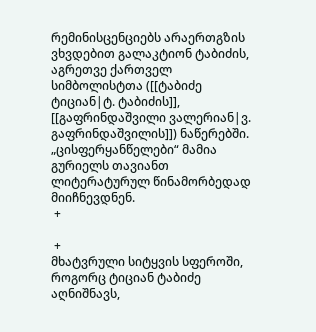რემინისცენციებს არაერთგზის ვხვდებით გალაკტიონ ტაბიძის, აგრეთვე ქართველ სიმბოლისტთა ([[ტაბიძე ტიციან|ტ. ტაბიძის]], [[გაფრინდაშვილი ვალერიან|ვ. გაფრინდაშვილის]]) ნაწერებში. „ცისფერყანწელები“ მამია გურიელს თავიანთ ლიტერატურულ წინამორბედად მიიჩნევდნენ.
 +

 +
მხატვრული სიტყვის სფეროში, როგორც ტიციან ტაბიძე აღნიშნავს,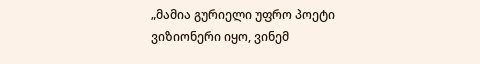„მამია გურიელი უფრო პოეტი ვიზიონერი იყო, ვინემ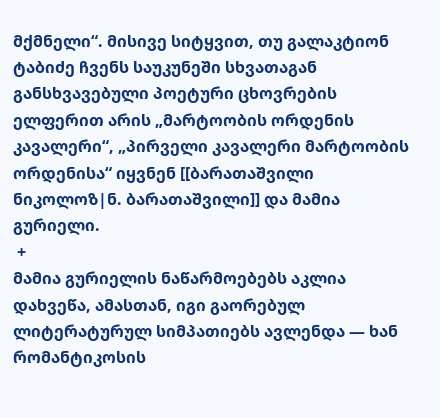მქმნელი“. მისივე სიტყვით, თუ გალაკტიონ ტაბიძე ჩვენს საუკუნეში სხვათაგან განსხვავებული პოეტური ცხოვრების ელფერით არის „მარტოობის ორდენის კავალერი“, „პირველი კავალერი მარტოობის ორდენისა“ იყვნენ [[ბარათაშვილი ნიკოლოზ|ნ. ბარათაშვილი]] და მამია გურიელი.
 +
მამია გურიელის ნაწარმოებებს აკლია დახვეწა, ამასთან, იგი გაორებულ ლიტერატურულ სიმპათიებს ავლენდა — ხან რომანტიკოსის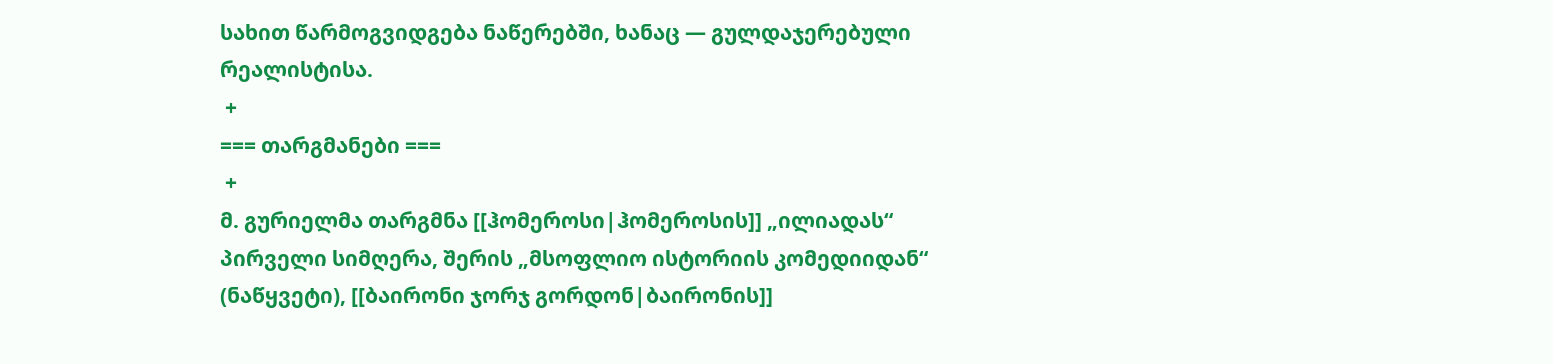სახით წარმოგვიდგება ნაწერებში, ხანაც — გულდაჯერებული რეალისტისა.
 +
=== თარგმანები ===
 +
მ. გურიელმა თარგმნა [[ჰომეროსი|ჰომეროსის]] „ილიადას“ პირველი სიმღერა, შერის „მსოფლიო ისტორიის კომედიიდან“ (ნაწყვეტი), [[ბაირონი ჯორჯ გორდონ|ბაირონის]]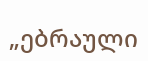„ებრაული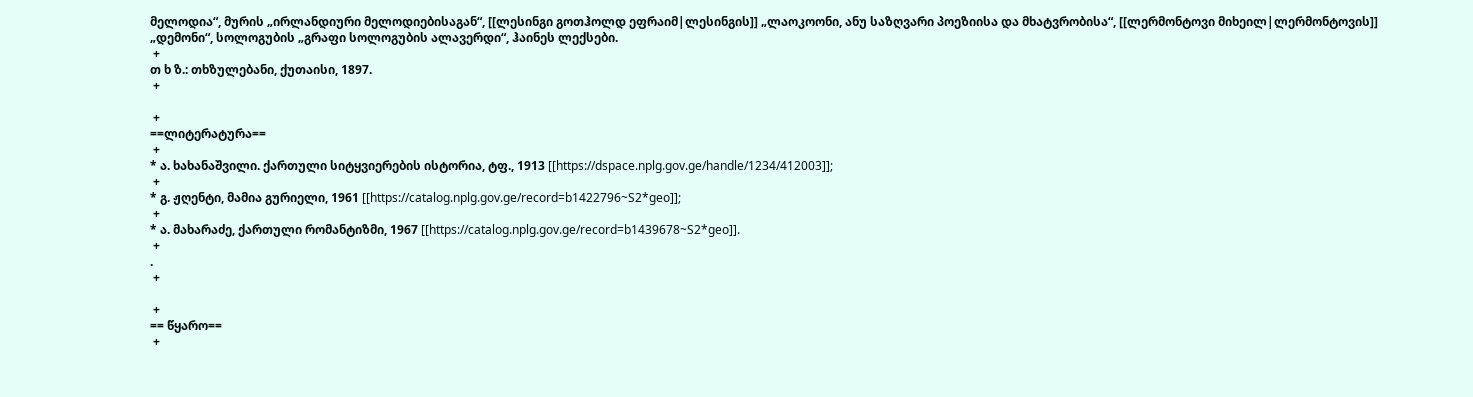მელოდია“, მურის „ირლანდიური მელოდიებისაგან“, [[ლესინგი გოთჰოლდ ეფრაიმ|ლესინგის]] „ლაოკოონი, ანუ საზღვარი პოეზიისა და მხატვრობისა“, [[ლერმონტოვი მიხეილ|ლერმონტოვის]] „დემონი“, სოლოგუბის „გრაფი სოლოგუბის ალავერდი“, ჰაინეს ლექსები.
 +
თ ხ ზ.: თხზულებანი, ქუთაისი, 1897.
 +

 +
==ლიტერატურა==
 +
* ა. ხახანაშვილი. ქართული სიტყვიერების ისტორია, ტფ., 1913 [[https://dspace.nplg.gov.ge/handle/1234/412003]];
 +
* გ. ჟღენტი, მამია გურიელი, 1961 [[https://catalog.nplg.gov.ge/record=b1422796~S2*geo]];
 +
* ა. მახარაძე, ქართული რომანტიზმი, 1967 [[https://catalog.nplg.gov.ge/record=b1439678~S2*geo]].
 +
.
 +

 +
== წყარო==
 +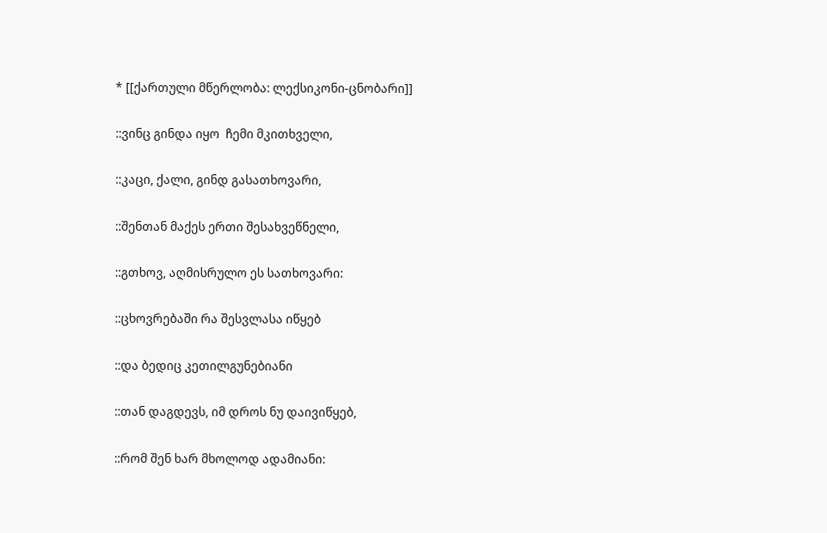* [[ქართული მწერლობა: ლექსიკონი-ცნობარი]]

::ვინც გინდა იყო  ჩემი მკითხველი,

::კაცი, ქალი, გინდ გასათხოვარი,

::შენთან მაქეს ერთი შესახვეწნელი,

::გთხოვ, აღმისრულო ეს სათხოვარი:

::ცხოვრებაში რა შესვლასა იწყებ

::და ბედიც კეთილგუნებიანი

::თან დაგდევს, იმ დროს ნუ დაივიწყებ,

::რომ შენ ხარ მხოლოდ ადამიანი: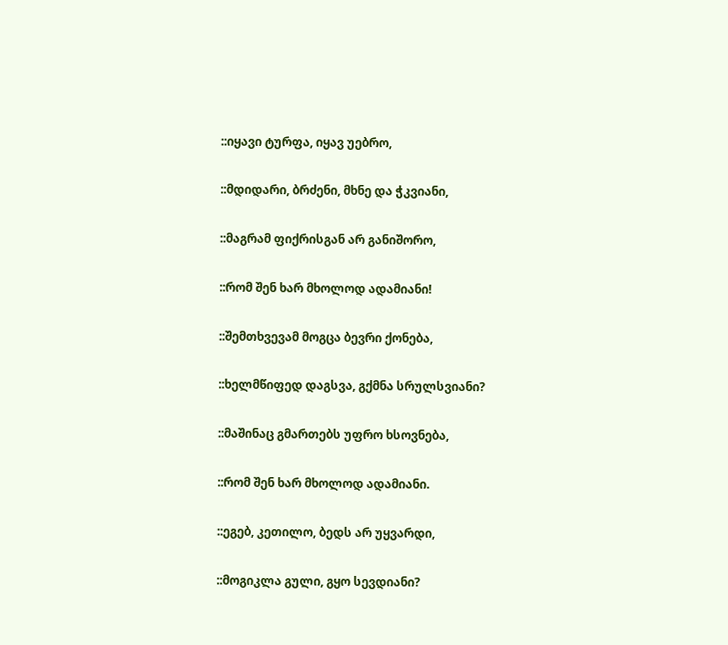::იყავი ტურფა, იყავ უებრო,

::მდიდარი, ბრძენი, მხნე და ჭკვიანი,

::მაგრამ ფიქრისგან არ განიშორო,

::რომ შენ ხარ მხოლოდ ადამიანი!

::შემთხვევამ მოგცა ბევრი ქონება,

::ხელმწიფედ დაგსვა, გქმნა სრულსვიანი?

::მაშინაც გმართებს უფრო ხსოვნება,

::რომ შენ ხარ მხოლოდ ადამიანი.

::ეგებ, კეთილო, ბედს არ უყვარდი,

::მოგიკლა გული, გყო სევდიანი?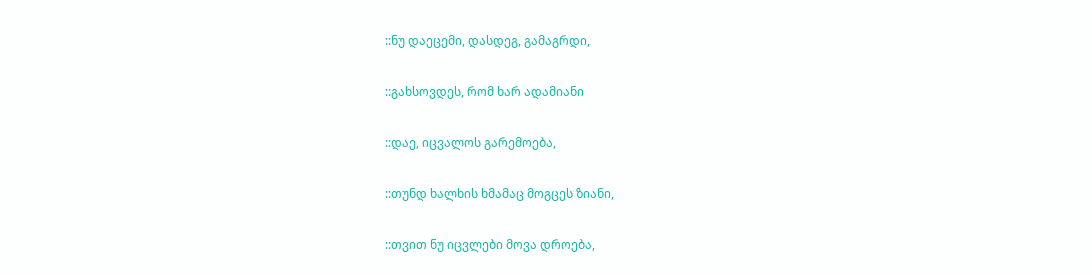::ნუ დაეცემი, დასდეგ, გამაგრდი,

::გახსოვდეს, რომ ხარ ადამიანი

::დაე, იცვალოს გარემოება,

::თუნდ ხალხის ხმამაც მოგცეს ზიანი,

::თვით ნუ იცვლები მოვა დროება,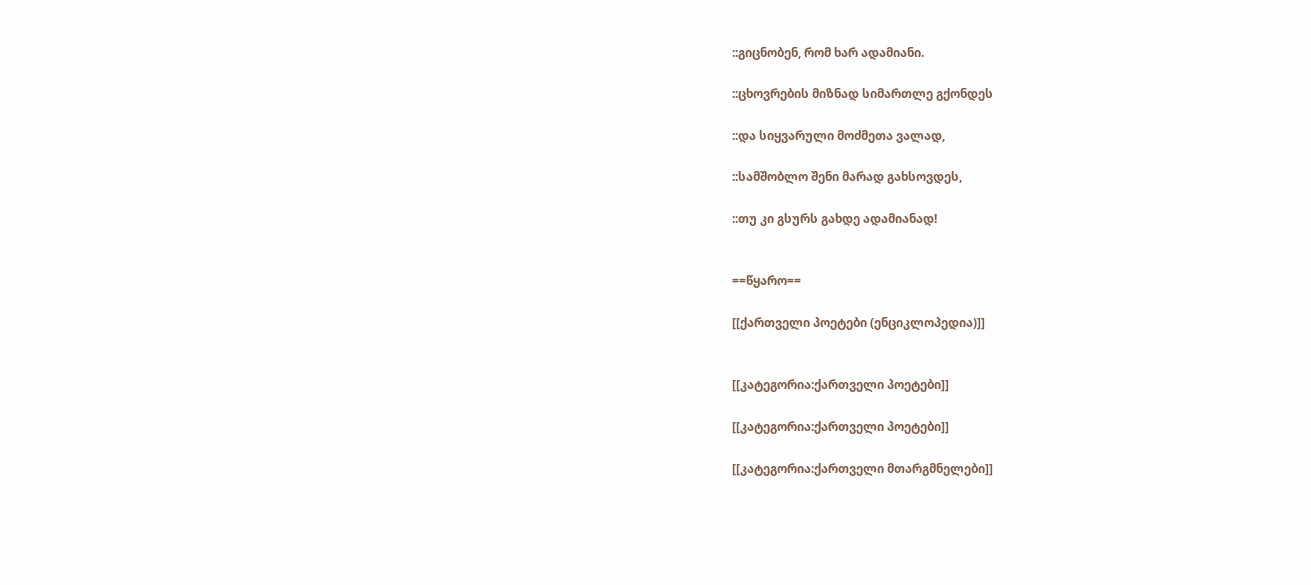::გიცნობენ, რომ ხარ ადამიანი.

::ცხოვრების მიზნად სიმართლე გქონდეს

::და სიყვარული მოძმეთა ვალად,

::სამშობლო შენი მარად გახსოვდეს,

::თუ კი გსურს გახდე ადამიანად!


==წყარო==

[[ქართველი პოეტები (ენციკლოპედია)]]


[[კატეგორია:ქართველი პოეტები]]

[[კატეგორია:ქართველი პოეტები]]

[[კატეგორია:ქართველი მთარგმნელები]]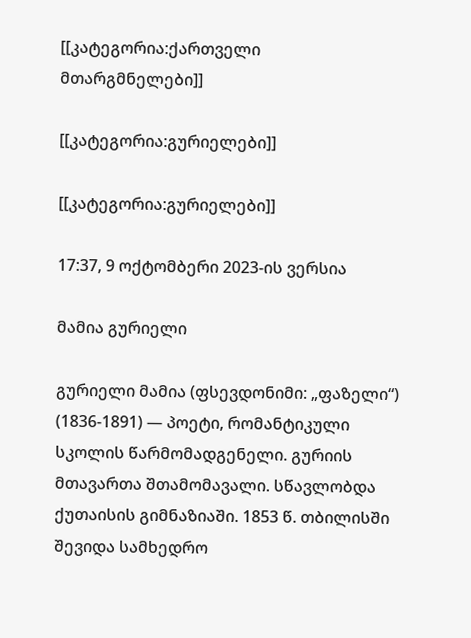[[კატეგორია:ქართველი მთარგმნელები]]

[[კატეგორია:გურიელები]]

[[კატეგორია:გურიელები]]

17:37, 9 ოქტომბერი 2023-ის ვერსია

მამია გურიელი

გურიელი მამია (ფსევდონიმი: „ფაზელი“) (1836-1891) — პოეტი, რომანტიკული სკოლის წარმომადგენელი. გურიის მთავართა შთამომავალი. სწავლობდა ქუთაისის გიმნაზიაში. 1853 წ. თბილისში შევიდა სამხედრო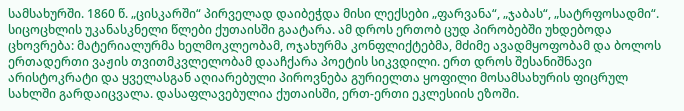სამსახურში. 1860 წ. „ცისკარში“ პირველად დაიბეჭდა მისი ლექსები „ფარვანა“, „ჯაბას“, „სატრფოსადმი“. სიცოცხლის უკანასკნელი წლები ქუთაისში გაატარა. ამ დროს ერთობ ცუდ პირობებში უხდებოდა ცხოვრება: მატერიალურმა ხელმოკლეობამ, ოჯახურმა კონფლიქტებმა, მძიმე ავადმყოფობამ და ბოლოს ერთადერთი ვაჟის თვითმკვლელობამ დააჩქარა პოეტის სიკვდილი. ერთ დროს შესანიშნავი არისტოკრატი და ყველასგან აღიარებული პიროვნება გურიელთა ყოფილი მოსამსახურის ფიცრულ სახლში გარდაიცვალა. დასაფლავებულია ქუთაისში, ერთ-ერთი ეკლესიის ეზოში.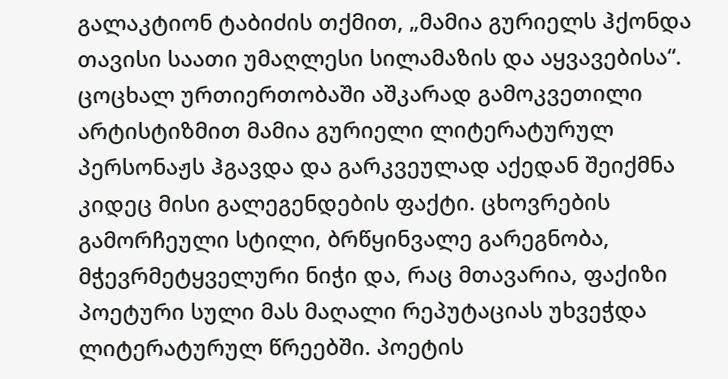გალაკტიონ ტაბიძის თქმით, „მამია გურიელს ჰქონდა თავისი საათი უმაღლესი სილამაზის და აყვავებისა“. ცოცხალ ურთიერთობაში აშკარად გამოკვეთილი არტისტიზმით მამია გურიელი ლიტერატურულ პერსონაჟს ჰგავდა და გარკვეულად აქედან შეიქმნა კიდეც მისი გალეგენდების ფაქტი. ცხოვრების გამორჩეული სტილი, ბრწყინვალე გარეგნობა, მჭევრმეტყველური ნიჭი და, რაც მთავარია, ფაქიზი პოეტური სული მას მაღალი რეპუტაციას უხვეჭდა ლიტერატურულ წრეებში. პოეტის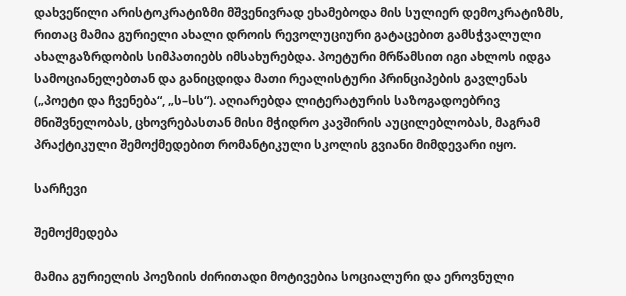დახვეწილი არისტოკრატიზმი მშვენივრად ეხამებოდა მის სულიერ დემოკრატიზმს, რითაც მამია გურიელი ახალი დროის რევოლუციური გატაცებით გამსჭვალული ახალგაზრდობის სიმპათიებს იმსახურებდა. პოეტური მრწამსით იგი ახლოს იდგა სამოციანელებთან და განიცდიდა მათი რეალისტური პრინციპების გავლენას („პოეტი და ჩვენება“, „ს–სს“). აღიარებდა ლიტერატურის საზოგადოებრივ მნიშვნელობას, ცხოვრებასთან მისი მჭიდრო კავშირის აუცილებლობას, მაგრამ პრაქტიკული შემოქმედებით რომანტიკული სკოლის გვიანი მიმდევარი იყო.

სარჩევი

შემოქმედება

მამია გურიელის პოეზიის ძირითადი მოტივებია სოციალური და ეროვნული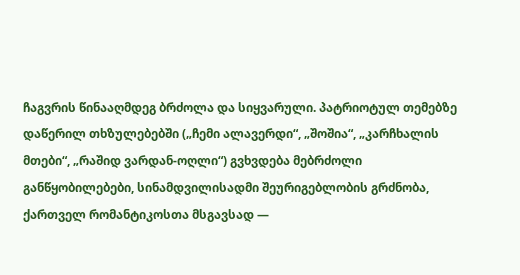ჩაგვრის წინააღმდეგ ბრძოლა და სიყვარული. პატრიოტულ თემებზე დაწერილ თხზულებებში („ჩემი ალავერდი“, „შოშია“, „კარჩხალის მთები“, „რაშიდ ვარდან-ოღლი“) გვხვდება მებრძოლი განწყობილებები, სინამდვილისადმი შეურიგებლობის გრძნობა, ქართველ რომანტიკოსთა მსგავსად —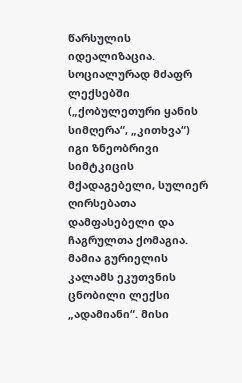წარსულის იდეალიზაცია. სოციალურად მძაფრ ლექსებში („ქობულეთური ყანის სიმღერა“, „კითხვა“) იგი ზნეობრივი სიმტკიცის მქადაგებელი, სულიერ ღირსებათა დამფასებელი და ჩაგრულთა ქომაგია. მამია გურიელის კალამს ეკუთვნის ცნობილი ლექსი „ადამიანი“. მისი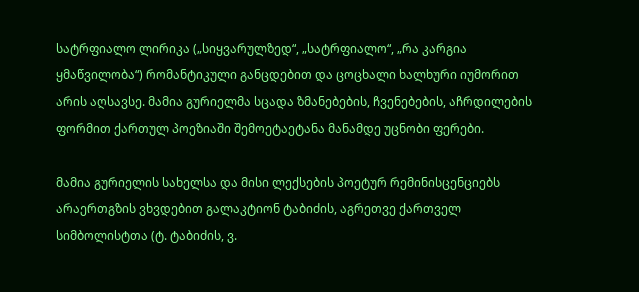სატრფიალო ლირიკა („სიყვარულზედ“, „სატრფიალო“, „რა კარგია ყმაწვილობა“) რომანტიკული განცდებით და ცოცხალი ხალხური იუმორით არის აღსავსე. მამია გურიელმა სცადა ზმანებების, ჩვენებების, აჩრდილების ფორმით ქართულ პოეზიაში შემოეტაეტანა მანამდე უცნობი ფერები.

მამია გურიელის სახელსა და მისი ლექსების პოეტურ რემინისცენციებს არაერთგზის ვხვდებით გალაკტიონ ტაბიძის, აგრეთვე ქართველ სიმბოლისტთა (ტ. ტაბიძის, ვ.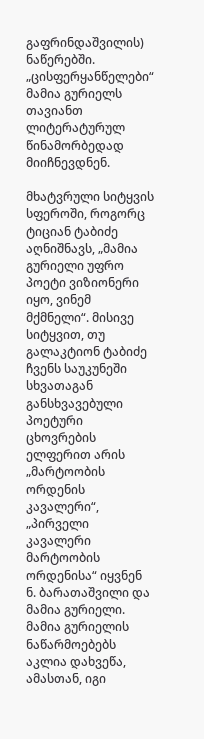გაფრინდაშვილის) ნაწერებში. „ცისფერყანწელები“ მამია გურიელს თავიანთ ლიტერატურულ წინამორბედად მიიჩნევდნენ.

მხატვრული სიტყვის სფეროში, როგორც ტიციან ტაბიძე აღნიშნავს, „მამია გურიელი უფრო პოეტი ვიზიონერი იყო, ვინემ მქმნელი“. მისივე სიტყვით, თუ გალაკტიონ ტაბიძე ჩვენს საუკუნეში სხვათაგან განსხვავებული პოეტური ცხოვრების ელფერით არის „მარტოობის ორდენის კავალერი“, „პირველი კავალერი მარტოობის ორდენისა“ იყვნენ ნ. ბარათაშვილი და მამია გურიელი. მამია გურიელის ნაწარმოებებს აკლია დახვეწა, ამასთან, იგი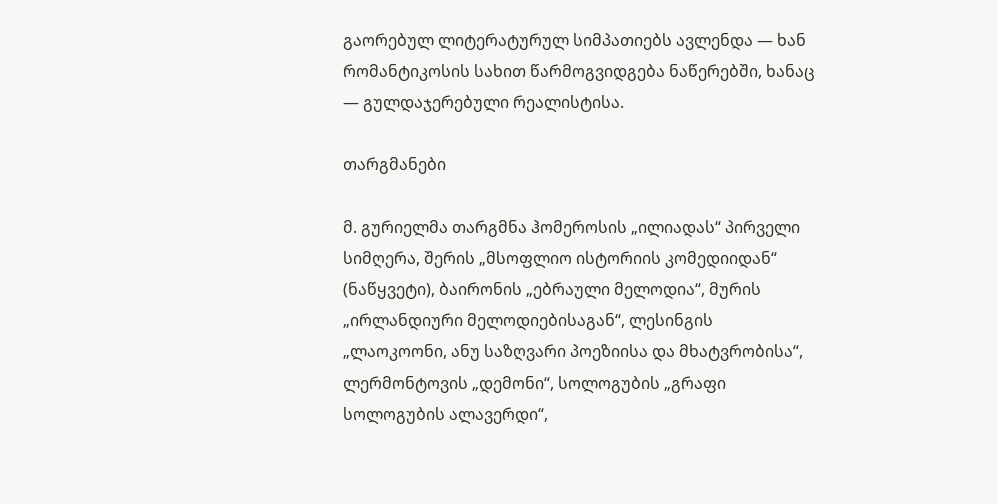გაორებულ ლიტერატურულ სიმპათიებს ავლენდა — ხან რომანტიკოსის სახით წარმოგვიდგება ნაწერებში, ხანაც — გულდაჯერებული რეალისტისა.

თარგმანები

მ. გურიელმა თარგმნა ჰომეროსის „ილიადას“ პირველი სიმღერა, შერის „მსოფლიო ისტორიის კომედიიდან“ (ნაწყვეტი), ბაირონის „ებრაული მელოდია“, მურის „ირლანდიური მელოდიებისაგან“, ლესინგის „ლაოკოონი, ანუ საზღვარი პოეზიისა და მხატვრობისა“, ლერმონტოვის „დემონი“, სოლოგუბის „გრაფი სოლოგუბის ალავერდი“,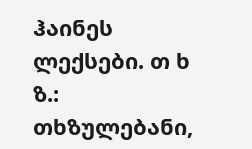ჰაინეს ლექსები. თ ხ ზ.: თხზულებანი,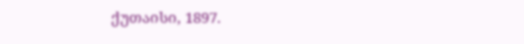ქუთაისი, 1897.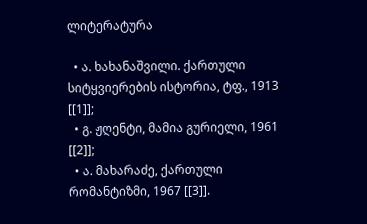ლიტერატურა

  • ა. ხახანაშვილი. ქართული სიტყვიერების ისტორია, ტფ., 1913 [[1]];
  • გ. ჟღენტი, მამია გურიელი, 1961 [[2]];
  • ა. მახარაძე, ქართული რომანტიზმი, 1967 [[3]].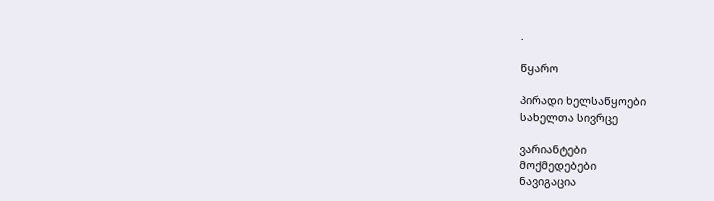.

წყარო

პირადი ხელსაწყოები
სახელთა სივრცე

ვარიანტები
მოქმედებები
ნავიგაცია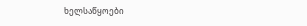ხელსაწყოები